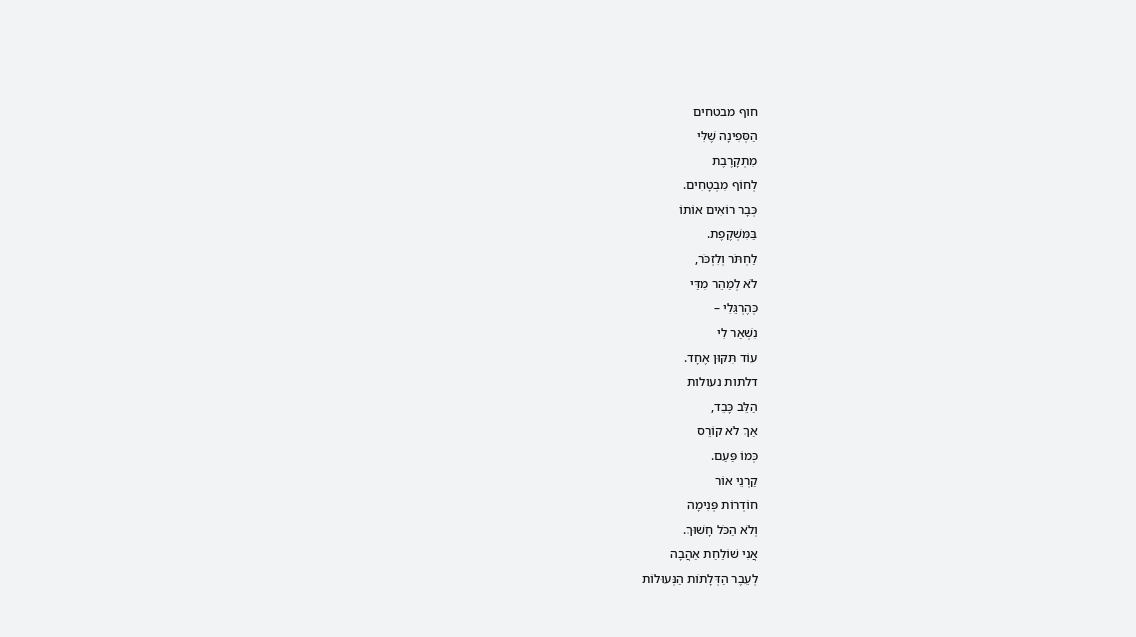חוף מבטחים
הַסְּפִינָה שֶׁלִּי
מִתְקָרֶבֶת
לְחוֹף מִבְטָחִים.
כְּבָר רוֹאִים אוֹתוֹ
בַּמִּשְׁקֶפֶת.
לַחְתֹּר וְלִזְכֹּר,
לֹא לְמַהֵר מִדַּי
כְּהֶרְגֵּלִי –
נִשְׁאַר לִי
עוֹד תִּקּוּן אֶחָד.
דלתות נעולות
הַלֵּב כָּבֵד,
אַךְ לֹא קוֹרֵס
כְּמוֹ פַּעַם.
קַרְנֵי אוֹר
חוֹדְרוֹת פְּנִימָה
וְלֹא הַכֹּל חָשׁוּךְ.
אֲנִי שׁוֹלַחַת אַהֲבָה
לְעֵבֶר הַדְּלָתוֹת הַנְּעוּלוֹת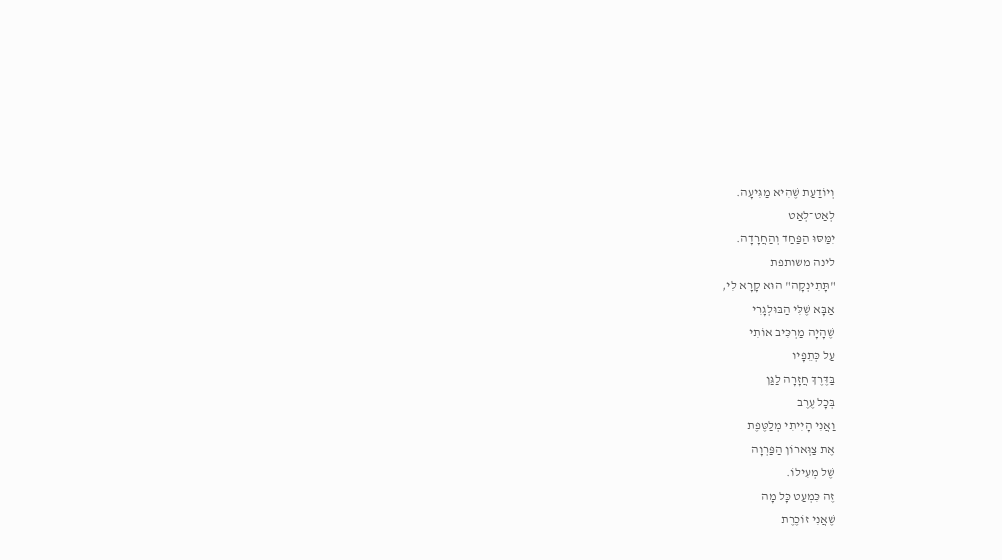וְיוֹדַעַת שֶׁהִיא מַגִּיעָה.
לְאַט־לְאַט
יִמַּסּוּ הַפַּחַד וְהַחֲרָדָה.
לינה משותפת
"תָּתִינְקָה" הוּא קָרָא לִי,
אַבָּא שֶׁלִּי הַבּוּלְגָרִי
שֶׁהָיָה מַרְכִּיב אוֹתִי
עַל כְּתֵפָיו
בַּדֶּרֶךְ חֲזָרָה לַגַּן
בְּכָל עֶרֶב
וַאֲנִי הָיִיתִי מְלַטֶּפֶת
אֶת צַוְּארוֹן הַפַּרְוָה
שֶׁל מְעִילוֹ.
זֶה כִּמְעַט כָּל מָה
שֶׁאֲנִי זוֹכֶרֶת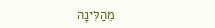מֵהַלִּינָה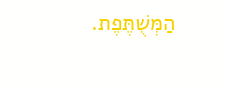הַמְּשֻׁתֶּפֶת.